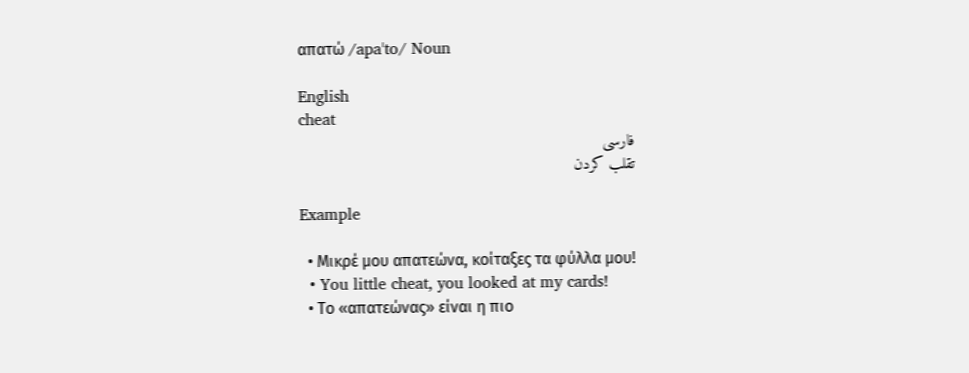απατώ /apaˈto/ Noun

English
cheat
فارسی
تقلب کردن

Example

  • Μικρέ μου απατεώνα, κοίταξες τα φύλλα μου!
  • You little cheat, you looked at my cards!
  • Το «απατεώνας» είναι η πιο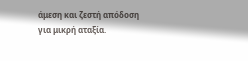άμεση και ζεστή απόδοση για μικρή αταξία.